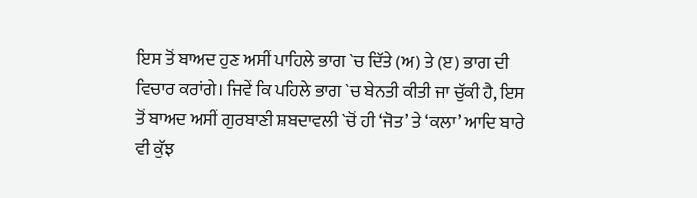ਇਸ ਤੋਂ ਬਾਅਦ ਹੁਣ ਅਸੀਂ ਪਾਹਿਲੇ ਭਾਗ `ਚ ਦਿੱਤੇ (ਅ) ਤੇ (ੲ) ਭਾਗ ਦੀ ਵਿਚਾਰ ਕਰਾਂਗੇ। ਜਿਵੇਂ ਕਿ ਪਹਿਲੇ ਭਾਗ `ਚ ਬੇਨਤੀ ਕੀਤੀ ਜਾ ਚੁੱਕੀ ਹੈ, ਇਸ ਤੋਂ ਬਾਅਦ ਅਸੀਂ ਗੁਰਬਾਣੀ ਸ਼ਬਦਾਵਲੀ `ਚੋਂ ਹੀ ‘ਜੋਤ’ ਤੇ ‘ਕਲਾ’ ਆਦਿ ਬਾਰੇ ਵੀ ਕੁੱਝ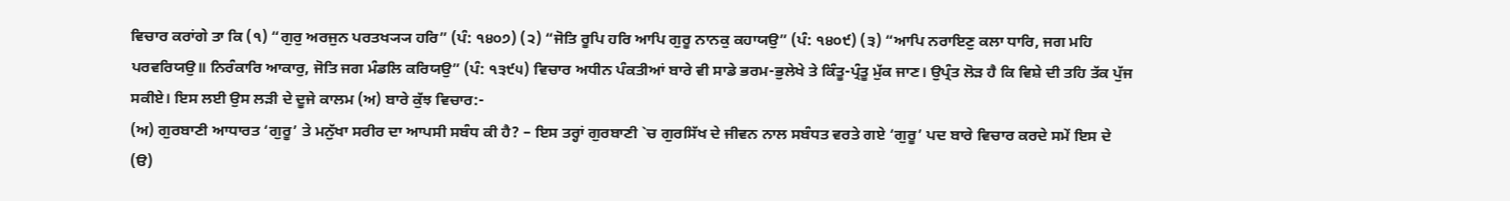ਵਿਚਾਰ ਕਰਾਂਗੇ ਤਾ ਕਿ (੧) “ਗੁਰੁ ਅਰਜੁਨ ਪਰਤਖ੍ਯ੍ਯ ਹਰਿ” (ਪੰ: ੧੪੦੭) (੨) “ਜੋਤਿ ਰੂਪਿ ਹਰਿ ਆਪਿ ਗੁਰੂ ਨਾਨਕੁ ਕਹਾਯਉ” (ਪੰ: ੧੪੦੯) (੩) “ਆਪਿ ਨਰਾਇਣੁ ਕਲਾ ਧਾਰਿ, ਜਗ ਮਹਿ ਪਰਵਰਿਯਉ॥ ਨਿਰੰਕਾਰਿ ਆਕਾਰੁ, ਜੋਤਿ ਜਗ ਮੰਡਲਿ ਕਰਿਯਉ” (ਪੰ: ੧੩੯੫) ਵਿਚਾਰ ਅਧੀਨ ਪੰਕਤੀਆਂ ਬਾਰੇ ਵੀ ਸਾਡੇ ਭਰਮ-ਭੁਲੇਖੇ ਤੇ ਕਿੰਤੂ-ਪ੍ਰੰਤੂ ਮੁੱਕ ਜਾਣ। ਉਪ੍ਰੰਤ ਲੋੜ ਹੈ ਕਿ ਵਿਸ਼ੇ ਦੀ ਤਹਿ ਤੱਕ ਪੁੱਜ ਸਕੀਏ। ਇਸ ਲਈ ਉਸ ਲੜੀ ਦੇ ਦੂਜੇ ਕਾਲਮ (ਅ) ਬਾਰੇ ਕੁੱਝ ਵਿਚਾਰ:-
(ਅ) ਗੁਰਬਾਣੀ ਆਧਾਰਤ ‘ਗੁਰੂ’ ਤੇ ਮਨੁੱਖਾ ਸਰੀਰ ਦਾ ਆਪਸੀ ਸਬੰਧ ਕੀ ਹੈ? – ਇਸ ਤਰ੍ਹਾਂ ਗੁਰਬਾਣੀ `ਚ ਗੁਰਸਿੱਖ ਦੇ ਜੀਵਨ ਨਾਲ ਸਬੰਧਤ ਵਰਤੇ ਗਏ ‘ਗੁਰੂ’ ਪਦ ਬਾਰੇ ਵਿਚਾਰ ਕਰਦੇ ਸਮੇਂ ਇਸ ਦੇ (ੳ)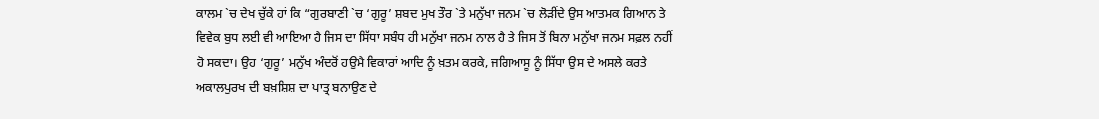ਕਾਲਮ `ਚ ਦੇਖ ਚੁੱਕੇ ਹਾਂ ਕਿ “ਗੁਰਬਾਣੀ `ਚ ‘ਗੁਰੂ’ ਸ਼ਬਦ ਮੁਖ ਤੌਰ `ਤੇ ਮਨੁੱਖਾ ਜਨਮ `ਚ ਲੋੜੀਂਦੇ ਉਸ ਆਤਮਕ ਗਿਆਨ ਤੇ ਵਿਵੇਕ ਬੁਧ ਲਈ ਵੀ ਆਇਆ ਹੈ ਜਿਸ ਦਾ ਸਿੱਧਾ ਸਬੰਧ ਹੀ ਮਨੁੱਖਾ ਜਨਮ ਨਾਲ ਹੈ ਤੇ ਜਿਸ ਤੋਂ ਬਿਨਾ ਮਨੁੱਖਾ ਜਨਮ ਸਫ਼ਲ ਨਹੀਂ ਹੋ ਸਕਦਾ। ਉਹ ‘ਗੁਰੂ’ ਮਨੁੱਖ ਅੰਦਰੋਂ ਹਉਮੈ ਵਿਕਾਰਾਂ ਆਦਿ ਨੂੰ ਖ਼ਤਮ ਕਰਕੇ, ਜਗਿਆਸੂ ਨੂੰ ਸਿੱਧਾ ਉਸ ਦੇ ਅਸਲੇ ਕਰਤੇ ਅਕਾਲਪੁਰਖ ਦੀ ਬਖ਼ਸ਼ਿਸ਼ ਦਾ ਪਾਤ੍ਰ ਬਨਾਉਣ ਦੇ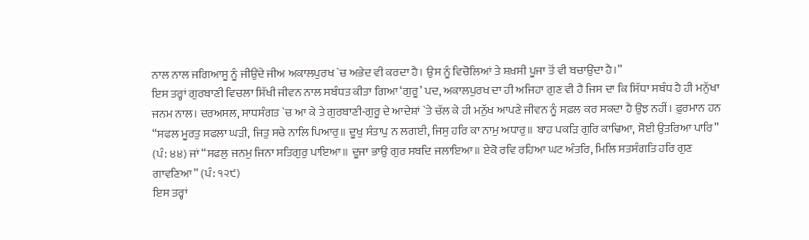ਨਾਲ ਨਾਲ ਜਗਿਆਸੂ ਨੂੰ ਜੀਉਂਦੇ ਜੀਅ ਅਕਾਲਪੁਰਖ `ਚ ਅਭੇਦ ਵੀ ਕਰਦਾ ਹੈ। ਉਸ ਨੂੰ ਵਿਚੋਲਿਆਂ ਤੇ ਸ਼ਖ਼ਸੀ ਪੂਜਾ ਤੋਂ ਵੀ ਬਚਾਉਂਦਾ ਹੈ।”
ਇਸ ਤਰ੍ਹਾਂ ਗੁਰਬਾਣੀ ਵਿਚਲਾ ਸਿੱਖੀ ਜੀਵਨ ਨਾਲ ਸਬੰਧਤ ਕੀਤਾ ਗਿਆ ‘ਗੁਰੂ’ ਪਦ, ਅਕਾਲਪੁਰਖ ਦਾ ਹੀ ਅਜਿਹਾ ਗੁਣ ਵੀ ਹੈ ਜਿਸ ਦਾ ਕਿ ਸਿੱਧਾ ਸਬੰਧ ਹੈ ਹੀ ਮਨੁੱਖਾ ਜਨਮ ਨਾਲ। ਦਰਅਸਲ, ਸਾਧਸੰਗਤ `ਚ ਆ ਕੇ ਤੇ ਗੁਰਬਾਣੀ-ਗੁਰੂ ਦੇ ਆਦੇਸ਼ਾਂ `ਤੇ ਚੱਲ ਕੇ ਹੀ ਮਨੁੱਖ ਆਪਣੇ ਜੀਵਨ ਨੂੰ ਸਫ਼ਲ ਕਰ ਸਕਦਾ ਹੈ ਉਂਝ ਨਹੀਂ। ਫ਼ੁਰਮਾਨ ਹਨ “ਸਫਲ ਮੂਰਤੁ ਸਫਲਾ ਘੜੀ, ਜਿਤੁ ਸਚੇ ਨਾਲਿ ਪਿਆਰੁ॥ ਦੂਖੁ ਸੰਤਾਪੁ ਨ ਲਗਈ, ਜਿਸੁ ਹਰਿ ਕਾ ਨਾਮੁ ਅਧਾਰੁ॥ ਬਾਹ ਪਕੜਿ ਗੁਰਿ ਕਾਢਿਆ, ਸੋਈ ਉਤਰਿਆ ਪਾਰਿ” (ਪੰ: ੪੪) ਜਾਂ “ਸਫਲੁ ਜਨਮੁ ਜਿਨਾ ਸਤਿਗੁਰੁ ਪਾਇਆ॥ ਦੂਜਾ ਭਾਉ ਗੁਰ ਸਬਦਿ ਜਲਾਇਆ॥ ਏਕੋ ਰਵਿ ਰਹਿਆ ਘਟ ਅੰਤਰਿ, ਮਿਲਿ ਸਤਸੰਗਤਿ ਹਰਿ ਗੁਣ ਗਾਵਣਿਆ” (ਪੰ: ੧੨੯)
ਇਸ ਤਰ੍ਹਾਂ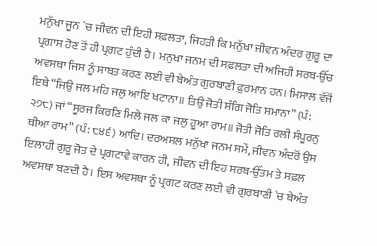ਮਨੁੱਖਾ ਜੂਨ `ਚ ਜੀਵਨ ਦੀ ਇਹੀ ਸਫ਼ਲਤਾ, ਜਿਹੜੀ ਕਿ ਮਨੁੱਖਾ ਜੀਵਨ ਅੰਦਰ ਗੁਰੂ ਦਾ ਪ੍ਰਗਾਸ ਹੋਣ ਤੋਂ ਹੀ ਪ੍ਰਗਟ ਹੁੰਦੀ ਹੈ। ਮਨੁਖਾ ਜਨਮ ਦੀ ਸਫ਼ਲਤਾ ਦੀ ਅਜਿਹੀ ਸਰਬ-ਉੱਚ ਅਵਸਥਾ ਜਿਸ ਨੂੰ ਸਾਬਤ ਕਰਣ ਲਈ ਵੀ ਬੇਅੰਤ ਗੁਰਬਾਣੀ ਫ਼ੁਰਮਾਨ ਹਨ। ਮਿਸਾਲ ਵੱਜੋਂ ਇਥੇ “ਜਿਉ ਜਲ ਮਹਿ ਜਲੁ ਆਇ ਖਟਾਨਾ॥ ਤਿਉ ਜੋਤੀ ਸੰਗਿ ਜੋਤਿ ਸਮਾਨਾ” (ਪੰ: ੨੭੮) ਜਾਂ “ਸੂਰਜ ਕਿਰਣਿ ਮਿਲੇ ਜਲ ਕਾ ਜਲੁ ਹੂਆ ਰਾਮ॥ ਜੋਤੀ ਜੋਤਿ ਰਲੀ ਸੰਪੂਰਨੁ ਥੀਆ ਰਾਮ” (ਪੰ: ੮੪੬) ਆਦਿ। ਦਰਅਸਲ ਮਨੁੱਖਾ ਜਨਮ ਸਮੇਂ, ਜੀਵਨ ਅੰਦਰੋਂ ਉਸ ਇਲਾਹੀ ਗੁਰੂ ਜੋਤ ਦੇ ਪ੍ਰਗਟਾਵੇ ਕਾਰਨ ਹੀ, ਜੀਵਨ ਦੀ ਇਹ ਸਰਬ-ਉੱਤਮ ਤੇ ਸਫ਼ਲ ਅਵਸਥਾ ਬਣਦੀ ਹੈ। ਇਸ ਅਵਸਥਾ ਨੂੰ ਪ੍ਰਗਟ ਕਰਣ ਲਈ ਵੀ ਗੁਰਬਾਣੀ `ਚ ਬੇਅੰਤ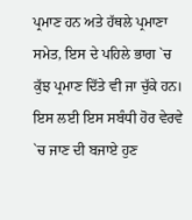ਪ੍ਰਮਾਣ ਹਨ ਅਤੇ ਹੱਥਲੇ ਪ੍ਰਮਾਣਾ ਸਮੇਤ, ਇਸ ਦੇ ਪਹਿਲੇ ਭਾਗ `ਚ ਕੁੱਝ ਪ੍ਰਮਾਣ ਦਿੱਤੇ ਵੀ ਜਾ ਚੁੱਕੇ ਹਨ। ਇਸ ਲਈ ਇਸ ਸਬੰਧੀ ਹੋਰ ਵੇਰਵੇ `ਚ ਜਾਣ ਦੀ ਬਜਾਏ ਹੁਣ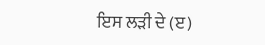ਇਸ ਲੜੀ ਦੇ (ੲ)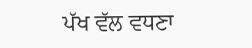ਪੱਖ ਵੱਲ ਵਧਣਾ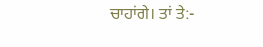ਚਾਹਾਂਗੇ। ਤਾਂ ਤੇ:-